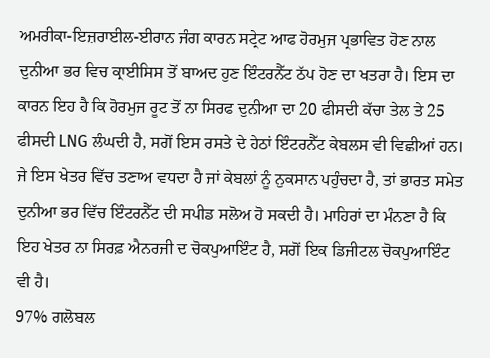ਅਮਰੀਕਾ-ਇਜ਼ਰਾਈਲ-ਈਰਾਨ ਜੰਗ ਕਾਰਨ ਸਟ੍ਰੇਟ ਆਫ ਹੋਰਮੁਜ ਪ੍ਰਭਾਵਿਤ ਹੋਣ ਨਾਲ ਦੁਨੀਆ ਭਰ ਵਿਚ ਕ੍ਰਾਈਸਿਸ ਤੋਂ ਬਾਅਦ ਹੁਣ ਇੰਟਰਨੈੱਟ ਠੱਪ ਹੋਣ ਦਾ ਖਤਰਾ ਹੈ। ਇਸ ਦਾ ਕਾਰਨ ਇਹ ਹੈ ਕਿ ਹੋਰਮੁਜ ਰੂਟ ਤੋਂ ਨਾ ਸਿਰਫ ਦੁਨੀਆ ਦਾ 20 ਫੀਸਦੀ ਕੱਚਾ ਤੇਲ ਤੇ 25 ਫੀਸਦੀ LNG ਲੰਘਦੀ ਹੈ, ਸਗੋਂ ਇਸ ਰਸਤੇ ਦੇ ਹੇਠਾਂ ਇੰਟਰਨੈੱਟ ਕੇਬਲਸ ਵੀ ਵਿਛੀਆਂ ਹਨ। ਜੇ ਇਸ ਖੇਤਰ ਵਿੱਚ ਤਣਾਅ ਵਧਦਾ ਹੈ ਜਾਂ ਕੇਬਲਾਂ ਨੂੰ ਨੁਕਸਾਨ ਪਹੁੰਚਦਾ ਹੈ, ਤਾਂ ਭਾਰਤ ਸਮੇਤ ਦੁਨੀਆ ਭਰ ਵਿੱਚ ਇੰਟਰਨੈੱਟ ਦੀ ਸਪੀਡ ਸਲੋਅ ਹੋ ਸਕਦੀ ਹੈ। ਮਾਹਿਰਾਂ ਦਾ ਮੰਨਣਾ ਹੈ ਕਿ ਇਹ ਖੇਤਰ ਨਾ ਸਿਰਫ਼ ਐਨਰਜੀ ਦ ਚੋਕਪੁਆਇੰਟ ਹੈ, ਸਗੋਂ ਇਕ ਡਿਜੀਟਲ ਚੋਕਪੁਆਇੰਟ ਵੀ ਹੈ।
97% ਗਲੋਬਲ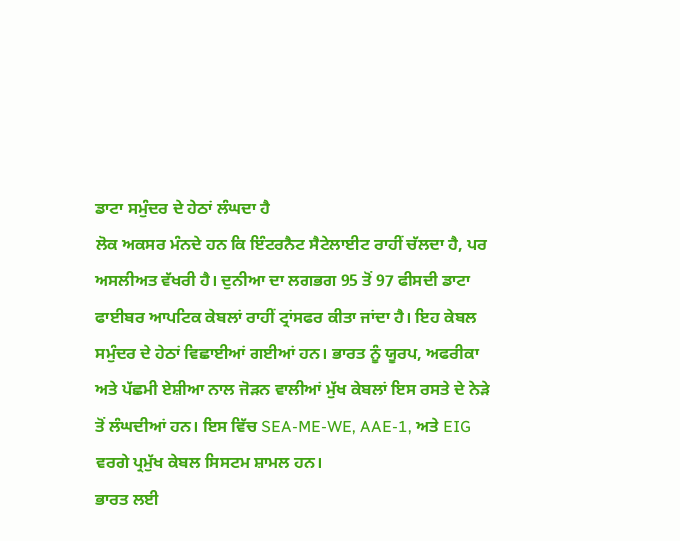ਡਾਟਾ ਸਮੁੰਦਰ ਦੇ ਹੇਠਾਂ ਲੰਘਦਾ ਹੈ
ਲੋਕ ਅਕਸਰ ਮੰਨਦੇ ਹਨ ਕਿ ਇੰਟਰਨੈਟ ਸੈਟੇਲਾਈਟ ਰਾਹੀਂ ਚੱਲਦਾ ਹੈ, ਪਰ ਅਸਲੀਅਤ ਵੱਖਰੀ ਹੈ। ਦੁਨੀਆ ਦਾ ਲਗਭਗ 95 ਤੋਂ 97 ਫੀਸਦੀ ਡਾਟਾ ਫਾਈਬਰ ਆਪਟਿਕ ਕੇਬਲਾਂ ਰਾਹੀਂ ਟ੍ਰਾਂਸਫਰ ਕੀਤਾ ਜਾਂਦਾ ਹੈ। ਇਹ ਕੇਬਲ ਸਮੁੰਦਰ ਦੇ ਹੇਠਾਂ ਵਿਛਾਈਆਂ ਗਈਆਂ ਹਨ। ਭਾਰਤ ਨੂੰ ਯੂਰਪ, ਅਫਰੀਕਾ ਅਤੇ ਪੱਛਮੀ ਏਸ਼ੀਆ ਨਾਲ ਜੋੜਨ ਵਾਲੀਆਂ ਮੁੱਖ ਕੇਬਲਾਂ ਇਸ ਰਸਤੇ ਦੇ ਨੇੜੇ ਤੋਂ ਲੰਘਦੀਆਂ ਹਨ। ਇਸ ਵਿੱਚ SEA-ME-WE, AAE-1, ਅਤੇ EIG ਵਰਗੇ ਪ੍ਰਮੁੱਖ ਕੇਬਲ ਸਿਸਟਮ ਸ਼ਾਮਲ ਹਨ।
ਭਾਰਤ ਲਈ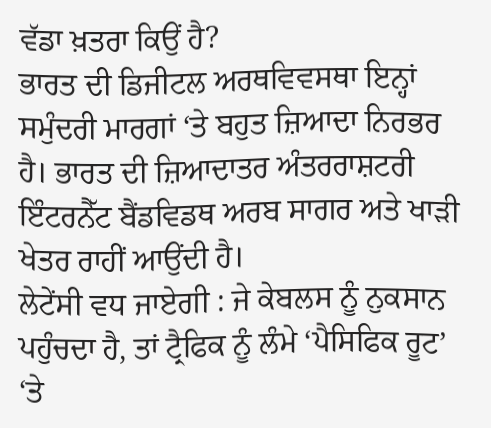ਵੱਡਾ ਖ਼ਤਰਾ ਕਿਉਂ ਹੈ?
ਭਾਰਤ ਦੀ ਡਿਜੀਟਲ ਅਰਥਵਿਵਸਥਾ ਇਨ੍ਹਾਂ ਸਮੁੰਦਰੀ ਮਾਰਗਾਂ ‘ਤੇ ਬਹੁਤ ਜ਼ਿਆਦਾ ਨਿਰਭਰ ਹੈ। ਭਾਰਤ ਦੀ ਜ਼ਿਆਦਾਤਰ ਅੰਤਰਰਾਸ਼ਟਰੀ ਇੰਟਰਨੈੱਟ ਬੈਂਡਵਿਡਥ ਅਰਬ ਸਾਗਰ ਅਤੇ ਖਾੜੀ ਖੇਤਰ ਰਾਹੀਂ ਆਉਂਦੀ ਹੈ।
ਲੇਟੇਂਸੀ ਵਧ ਜਾਏਗੀ : ਜੇ ਕੇਬਲਸ ਨੂੰ ਨੁਕਸਾਨ ਪਹੁੰਚਦਾ ਹੈ, ਤਾਂ ਟ੍ਰੈਫਿਕ ਨੂੰ ਲੰਮੇ ‘ਪੈਸਿਫਿਕ ਰੂਟ’ ‘ਤੇ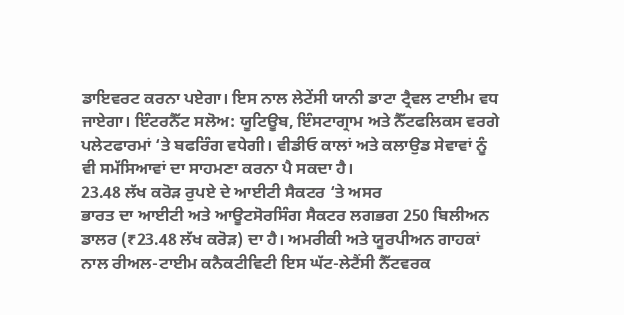ਡਾਇਵਰਟ ਕਰਨਾ ਪਏਗਾ। ਇਸ ਨਾਲ ਲੇਟੇਂਸੀ ਯਾਨੀ ਡਾਟਾ ਟ੍ਰੈਵਲ ਟਾਈਮ ਵਧ ਜਾਏਗਾ। ਇੰਟਰਨੈੱਟ ਸਲੋਅ: ਯੂਟਿਊਬ, ਇੰਸਟਾਗ੍ਰਾਮ ਅਤੇ ਨੈੱਟਫਲਿਕਸ ਵਰਗੇ ਪਲੇਟਫਾਰਮਾਂ ‘ਤੇ ਬਫਰਿੰਗ ਵਧੇਗੀ। ਵੀਡੀਓ ਕਾਲਾਂ ਅਤੇ ਕਲਾਉਡ ਸੇਵਾਵਾਂ ਨੂੰ ਵੀ ਸਮੱਸਿਆਵਾਂ ਦਾ ਸਾਹਮਣਾ ਕਰਨਾ ਪੈ ਸਕਦਾ ਹੈ।
23.48 ਲੱਖ ਕਰੋੜ ਰੁਪਏ ਦੇ ਆਈਟੀ ਸੈਕਟਰ ‘ਤੇ ਅਸਰ
ਭਾਰਤ ਦਾ ਆਈਟੀ ਅਤੇ ਆਊਟਸੋਰਸਿੰਗ ਸੈਕਟਰ ਲਗਭਗ 250 ਬਿਲੀਅਨ ਡਾਲਰ (₹23.48 ਲੱਖ ਕਰੋੜ) ਦਾ ਹੈ। ਅਮਰੀਕੀ ਅਤੇ ਯੂਰਪੀਅਨ ਗਾਹਕਾਂ ਨਾਲ ਰੀਅਲ-ਟਾਈਮ ਕਨੈਕਟੀਵਿਟੀ ਇਸ ਘੱਟ-ਲੇਟੈਂਸੀ ਨੈੱਟਵਰਕ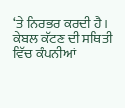‘ਤੇ ਨਿਰਭਰ ਕਰਦੀ ਹੈ।
ਕੇਬਲ ਕੱਟਣ ਦੀ ਸਥਿਤੀ ਵਿੱਚ ਕੰਪਨੀਆਂ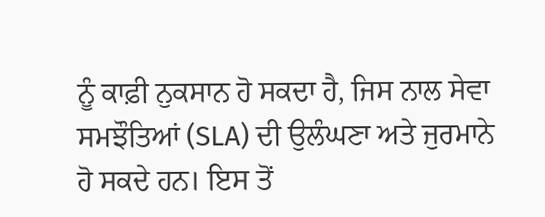ਨੂੰ ਕਾਫ਼ੀ ਨੁਕਸਾਨ ਹੋ ਸਕਦਾ ਹੈ, ਜਿਸ ਨਾਲ ਸੇਵਾ ਸਮਝੌਤਿਆਂ (SLA) ਦੀ ਉਲੰਘਣਾ ਅਤੇ ਜੁਰਮਾਨੇ ਹੋ ਸਕਦੇ ਹਨ। ਇਸ ਤੋਂ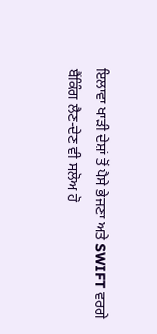ਇਲਾਵਾ ਖਾੜੀ ਦੇਸ਼ਾਂ ਤੋਂ ਪੈਸੇ ਭੇਜਣਾ ਅਤੇ SWIFT ਵਰਗੇ ਬੈਂਕਿੰਗ ਲੈਣ-ਦੇਣ ਵੀ ਸਲੋਅ ਹੋ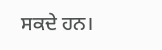ਸਕਦੇ ਹਨ।